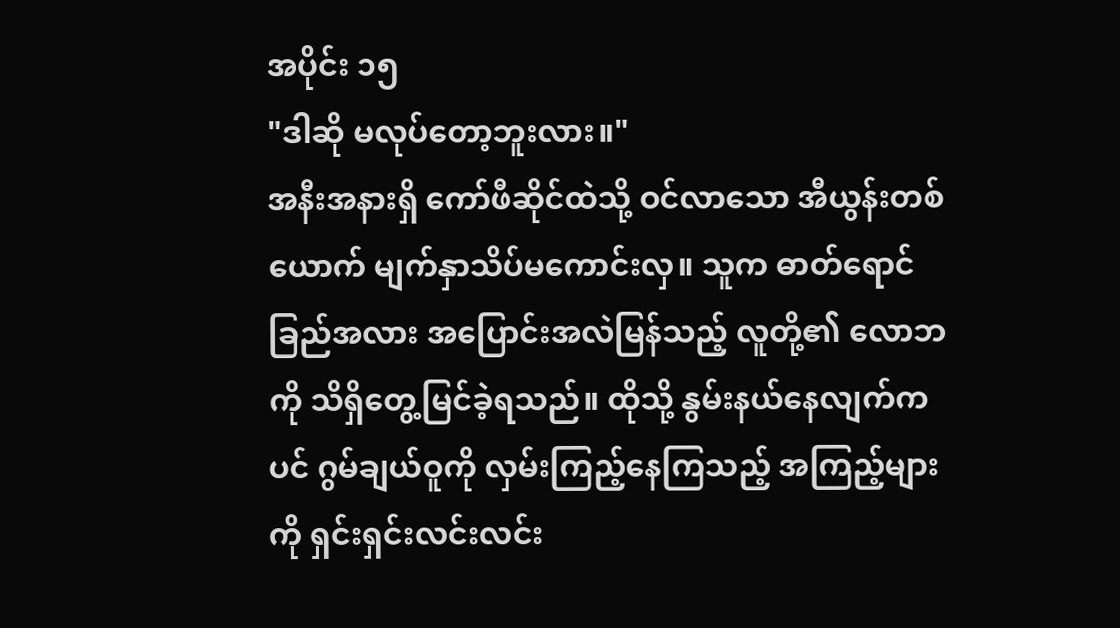အပိုင်း ၁၅
"ဒါဆို မလုပ်တော့ဘူးလား။"
အနီးအနားရှိ ကော်ဖီဆိုင်ထဲသို့ ဝင်လာသော အီယွန်းတစ်ယောက် မျက်နှာသိပ်မကောင်းလှ။ သူက ဓာတ်ရောင်ခြည်အလား အပြောင်းအလဲမြန်သည့် လူတို့၏ လောဘကို သိရှိတွေ့မြင်ခဲ့ရသည်။ ထိုသို့ နွမ်းနယ်နေလျက်ကပင် ဂွမ်ချယ်ဝူကို လှမ်းကြည့်နေကြသည့် အကြည့်များကို ရှင်းရှင်းလင်းလင်း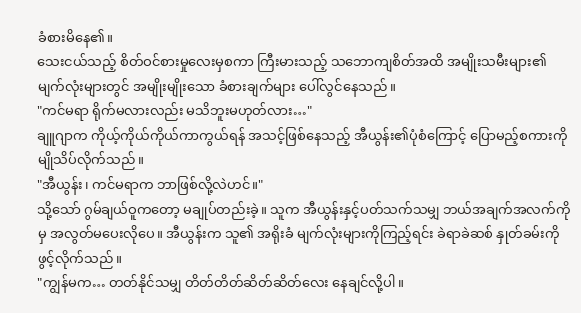ခံစားမိနေ၏။
သေးငယ်သည့် စိတ်ဝင်စားမှုလေးမှစကာ ကြီးမားသည့် သဘောကျစိတ်အထိ အမျိုးသမီးများ၏ မျက်လုံးများတွင် အမျိုးမျိုးသော ခံစားချက်များ ပေါ်လွင်နေသည်။
"ကင်မရာ ရိုက်မလားလည်း မသိဘူးမဟုတ်လား…"
ချူဂျာက ကိုယ့်ကိုယ်ကိုယ်ကာကွယ်ရန် အသင့်ဖြစ်နေသည့် အီယွန်း၏ပုံစံကြောင့် ပြောမည့်စကားကို မျိုသိပ်လိုက်သည်။
"အီယွန်း၊ ကင်မရာက ဘာဖြစ်လို့လဲဟင်။"
သို့သော် ဂွမ်ချယ်ဝူကတော့ မချုပ်တည်းခဲ့။ သူက အီယွန်းနှင့်ပတ်သက်သမျှ ဘယ်အချက်အလက်ကိုမှ အလွတ်မပေးလိုပေ။ အီယွန်းက သူ၏ အရိုးခံ မျက်လုံးများကိုကြည့်ရင်း ခဲရာခဲဆစ် နှုတ်ခမ်းကို ဖွင့်လိုက်သည်။
"ကျွန်မက… တတ်နိုင်သမျှ တိတ်တိတ်ဆိတ်ဆိတ်လေး နေချင်လို့ပါ။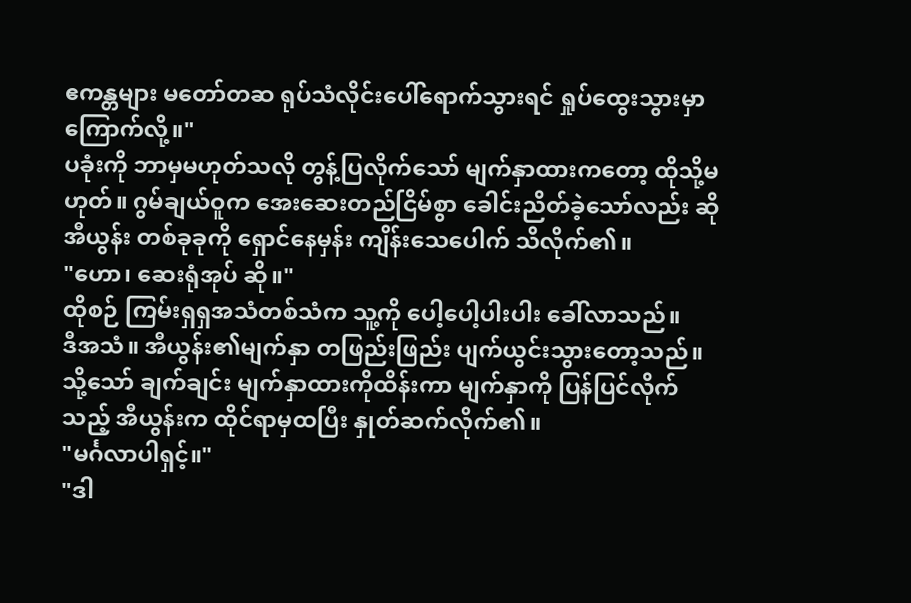ဧကန္တများ မတော်တဆ ရုပ်သံလိုင်းပေါ်ရောက်သွားရင် ရှုပ်ထွေးသွားမှာ ကြောက်လို့။"
ပခုံးကို ဘာမှမဟုတ်သလို တွန့်ပြလိုက်သော် မျက်နှာထားကတော့ ထိုသို့မဟုတ်။ ဂွမ်ချယ်ဝူက အေးဆေးတည်ငြိမ်စွာ ခေါင်းညိတ်ခဲ့သော်လည်း ဆိုအီယွန်း တစ်ခုခုကို ရှောင်နေမှန်း ကျိန်းသေပေါက် သိလိုက်၏။
"ဟော၊ ဆေးရုံအုပ် ဆို။"
ထိုစဉ် ကြမ်းရှရှအသံတစ်သံက သူ့ကို ပေါ့ပေါ့ပါးပါး ခေါ်လာသည်။
ဒီအသံ။ အီယွန်း၏မျက်နှာ တဖြည်းဖြည်း ပျက်ယွင်းသွားတော့သည်။ သို့သော် ချက်ချင်း မျက်နှာထားကိုထိန်းကာ မျက်နှာကို ပြန်ပြင်လိုက်သည့် အီယွန်းက ထိုင်ရာမှထပြီး နှုတ်ဆက်လိုက်၏။
"မင်္ဂလာပါရှင့်။"
"ဒါ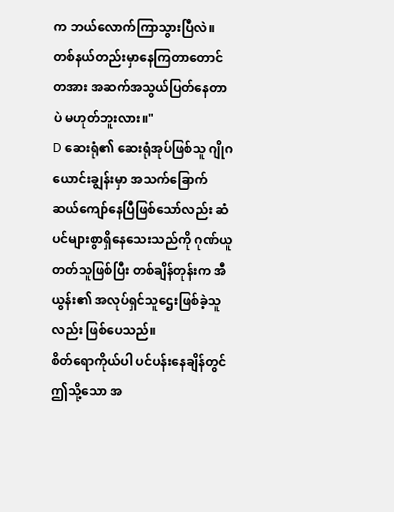က ဘယ်လောက်ကြာသွားပြီလဲ။ တစ်နယ်တည်းမှာနေကြတာတောင် တအား အဆက်အသွယ်ပြတ်နေတာပဲ မဟုတ်ဘူးလား။"
D ဆေးရုံ၏ ဆေးရုံအုပ်ဖြစ်သူ ဂျိုဂယောင်းချွန်းမှာ အသက်ခြောက်ဆယ်ကျော်နေပြီဖြစ်သော်လည်း ဆံပင်များစွာရှိနေသေးသည်ကို ဂုဏ်ယူတတ်သူဖြစ်ပြီး တစ်ချိန်တုန်းက အီယွန်း၏ အလုပ်ရှင်သူဌေးဖြစ်ခဲ့သူလည်း ဖြစ်ပေသည်။
စိတ်ရောကိုယ်ပါ ပင်ပန်းနေချိန်တွင် ဤသို့သော အ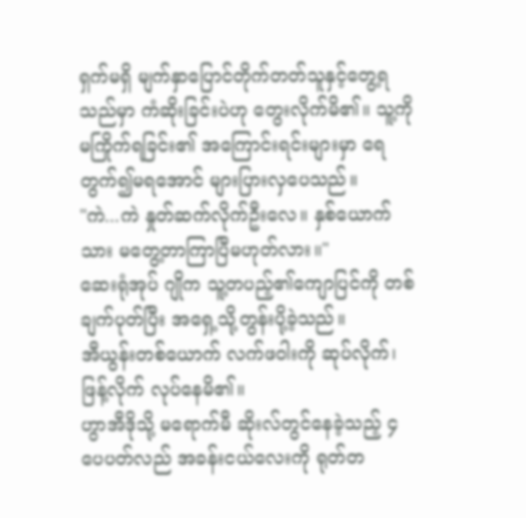ရှက်မရှိ မျက်နှာပြောင်တိုက်တတ်သူနှင့်တွေ့ရသည်မှာ ကံဆိုးခြင်းပဲဟု တွေးလိုက်မိ၏။ သူ့ကို မကြိုက်ရခြင်း၏ အကြောင်းရင်းများမှာ ရေတွက်၍မရအောင် များပြားလှပေသည်။
"ကဲ...ကဲ နှုတ်ဆက်လိုက်ဦးလေ။ နှစ်ယောက်သား မတွေ့တာကြာပြီမဟုတ်လား။"
ဆေးရုံအုပ် ဂျိုက သူ့တပည့်၏ကျောပြင်ကို တစ်ချက်ပုတ်ပြီး အရှေ့သို့တွန်းပို့ခဲ့သည်။
အီယွန်းတစ်ယောက် လက်ဖဝါးကို ဆုပ်လိုက်၊ ဖြန့်လိုက် လုပ်နေမိ၏။
ဟွာအီဒိုသို့ မရောက်မီ ဆိုးလ်တွင်နေခဲ့သည့် ၄ပေပတ်လည် အခန်းငယ်လေးကို ရုတ်တ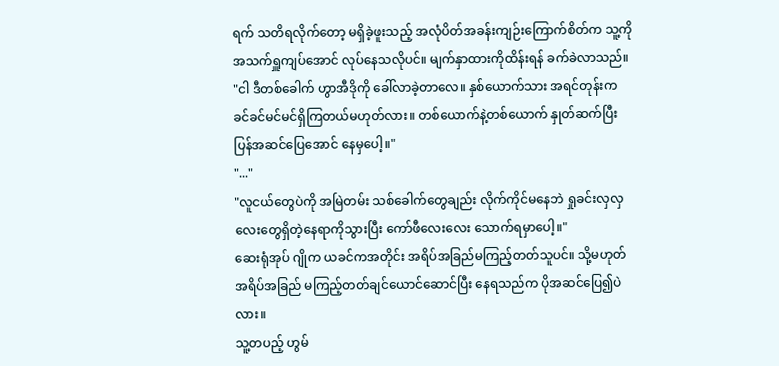ရက် သတိရလိုက်တော့ မရှိခဲ့ဖူးသည့် အလုံပိတ်အခန်းကျဉ်းကြောက်စိတ်က သူ့ကို အသက်ရှူကျပ်အောင် လုပ်နေသလိုပင်။ မျက်နှာထားကိုထိန်းရန် ခက်ခဲလာသည်။
"ငါ ဒီတစ်ခေါက် ဟွာအီဒိုကို ခေါ်လာခဲ့တာလေ။ နှစ်ယောက်သား အရင်တုန်းက ခင်ခင်မင်မင်ရှိကြတယ်မဟုတ်လား။ တစ်ယောက်နဲ့တစ်ယောက် နှုတ်ဆက်ပြီး ပြန်အဆင်ပြေအောင် နေမှပေါ့။"
"..."
"လူငယ်တွေပဲကို အမြဲတမ်း သစ်ခေါက်တွေချည်း လိုက်ကိုင်မနေဘဲ ရှုခင်းလှလှလေးတွေရှိတဲ့နေရာကိုသွားပြီး ကော်ဖီလေးလေး သောက်ရမှာပေါ့။"
ဆေးရုံအုပ် ဂျိုက ယခင်ကအတိုင်း အရိပ်အခြည်မကြည့်တတ်သူပင်။ သို့မဟုတ် အရိပ်အခြည် မကြည့်တတ်ချင်ယောင်ဆောင်ပြီး နေရသည်က ပိုအဆင်ပြေ၍ပဲလား။
သူ့တပည့် ဟွမ်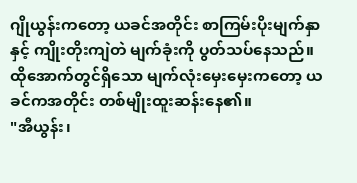ဂျိုယွန်းကတော့ ယခင်အတိုင်း စာကြမ်းပိုးမျက်နှာနှင့် ကျိုးတိုးကျဲတဲ မျက်ခုံးကို ပွတ်သပ်နေသည်။ ထိုအောက်တွင်ရှိသော မျက်လုံးမှေးမှေးကတော့ ယခင်ကအတိုင်း တစ်မျိုးထူးဆန်းနေ၏။
"အီယွန်း၊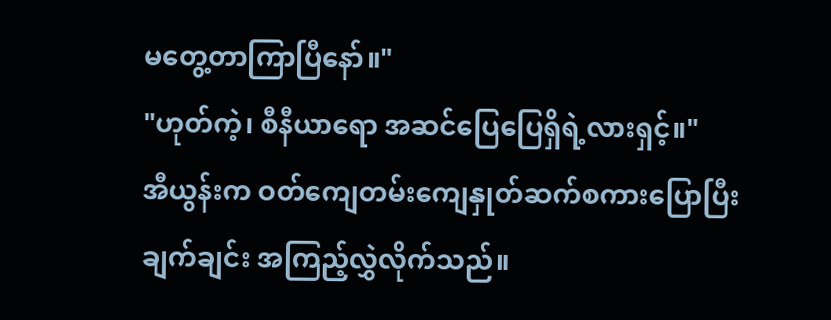မတွေ့တာကြာပြီနော်။"
"ဟုတ်ကဲ့၊ စီနီယာရော အဆင်ပြေပြေရှိရဲ့လားရှင့်။"
အီယွန်းက ဝတ်ကျေတမ်းကျေနှုတ်ဆက်စကားပြောပြီး ချက်ချင်း အကြည့်လွှဲလိုက်သည်။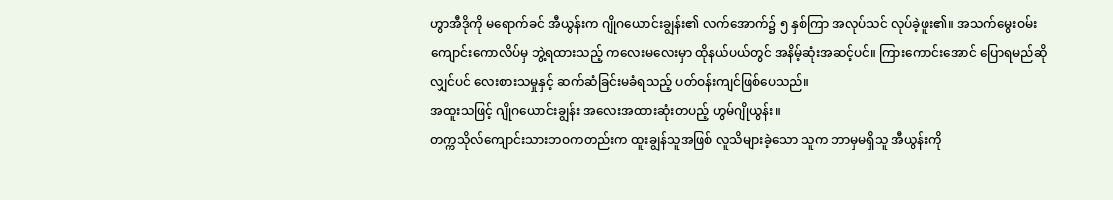ဟွာအီဒိုကို မရောက်ခင် အီယွန်းက ဂျိုဂယောင်းချွန်း၏ လက်အောက်၌ ၅ နှစ်ကြာ အလုပ်သင် လုပ်ခဲ့ဖူး၏။ အသက်မွေးဝမ်းကျောင်းကောလိပ်မှ ဘွဲ့ရထားသည့် ကလေးမလေးမှာ ထိုနယ်ပယ်တွင် အနိမ့်ဆုံးအဆင့်ပင်။ ကြားကောင်းအောင် ပြောရမည်ဆိုလျှင်ပင် လေးစားသမှုနှင့် ဆက်ဆံခြင်းမခံရသည့် ပတ်ဝန်းကျင်ဖြစ်ပေသည်။
အထူးသဖြင့် ဂျိုဂယောင်းချွန်း အလေးအထားဆုံးတပည့် ဟွမ်ဂျိုယွန်း။
တက္ကသိုလ်ကျောင်းသားဘဝကတည်းက ထူးချွန်သူအဖြစ် လူသိများခဲ့သော သူက ဘာမှမရှိသူ အီယွန်းကို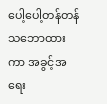ပေါ့ပေါ့တန်တန် သဘောထားကာ အခွင့်အရေး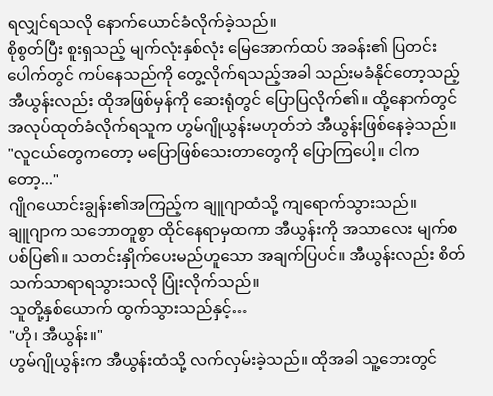ရလျှင်ရသလို နောက်ယောင်ခံလိုက်ခဲ့သည်။
စိုစွတ်ပြီး စူးရှသည့် မျက်လုံးနှစ်လုံး မြေအောက်ထပ် အခန်း၏ ပြတင်းပေါက်တွင် ကပ်နေသည်ကို တွေ့လိုက်ရသည့်အခါ သည်းမခံနိုင်တော့သည့် အီယွန်းလည်း ထိုအဖြစ်မှန်ကို ဆေးရုံတွင် ပြောပြလိုက်၏။ ထို့နောက်တွင် အလုပ်ထုတ်ခံလိုက်ရသူက ဟွမ်ဂျိုယွန်းမဟုတ်ဘဲ အီယွန်းဖြစ်နေခဲ့သည်။
"လူငယ်တွေကတော့ မပြောဖြစ်သေးတာတွေကို ပြောကြပေါ့။ ငါကတော့..."
ဂျိုဂယောင်းချွန်း၏အကြည့်က ချူဂျာထံသို့ ကျရောက်သွားသည်။
ချူဂျာက သဘောတူစွာ ထိုင်နေရာမှထကာ အီယွန်းကို အသာလေး မျက်စပစ်ပြ၏။ သတင်းနှိုက်ပေးမည်ဟူသော အချက်ပြပင်။ အီယွန်းလည်း စိတ်သက်သာရာရသွားသလို ပြုံးလိုက်သည်။
သူတို့နှစ်ယောက် ထွက်သွားသည်နှင့်…
"ဟို၊ အီယွန်း။"
ဟွမ်ဂျိုယွန်းက အီယွန်းထံသို့ လက်လှမ်းခဲ့သည်။ ထိုအခါ သူ့ဘေးတွင်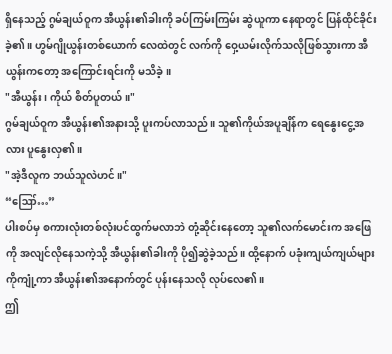ရှိနေသည့် ဂွမ်ချယ်ဝူက အီယွန်း၏ခါးကို ခပ်ကြမ်းကြမ်း ဆွဲယူကာ နေရာတွင် ပြန်ထိုင်ခိုင်းခဲ့၏။ ဟွမ်ဂျိုယွန်းတစ်ယောက် လေထဲတွင် လက်ကို ဝှေ့ယမ်းလိုက်သလိုဖြစ်သွားကာ အီယွန်းကတော့ အကြောင်းရင်းကို မသိခဲ့။
"အီယွန်း၊ ကိုယ် စိတ်ပူတယ်။"
ဂွမ်ချယ်ဝူက အီယွန်း၏အနားသို့ ပူးကပ်လာသည်။ သူ၏ကိုယ်အပူချိန်က ရေနွေးငွေ့အလား ပူနွေးလှ၏။
"အဲ့ဒီလူက ဘယ်သူလဲဟင်။"
“ဪ…”
ပါးစပ်မှ စကားလုံးတစ်လုံးပင်ထွက်မလာဘဲ တုံ့ဆိုင်းနေတော့ သူ၏လက်မောင်းက အဖြေကို အလျင်လိုနေသကဲ့သို့ အီယွန်း၏ခါးကို ပို၍ဆွဲခဲ့သည်။ ထို့နောက် ပခုံးကျယ်ကျယ်များကိုကျုံ့ကာ အီယွန်း၏အနောက်တွင် ပုန်းနေသလို လုပ်လေ၏။
ဤ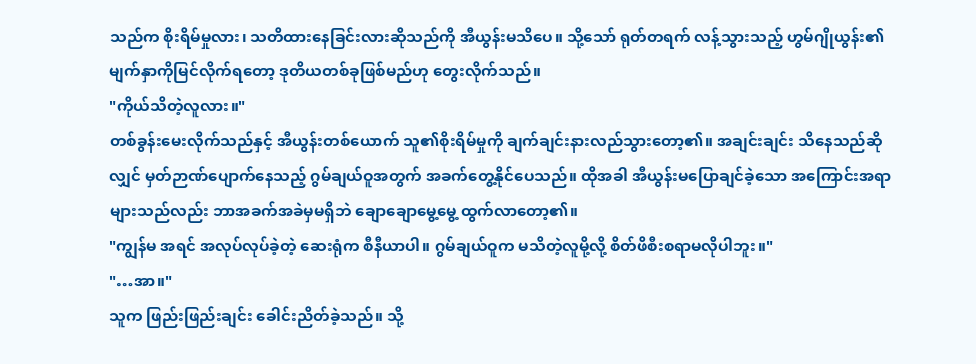သည်က စိုးရိမ်မှုလား၊ သတိထားနေခြင်းလားဆိုသည်ကို အီယွန်းမသိပေ။ သို့သော် ရုတ်တရက် လန့်သွားသည့် ဟွမ်ဂျိုယွန်း၏ မျက်နှာကိုမြင်လိုက်ရတော့ ဒုတိယတစ်ခုဖြစ်မည်ဟု တွေးလိုက်သည်။
"ကိုယ်သိတဲ့လူလား။"
တစ်ခွန်းမေးလိုက်သည်နှင့် အီယွန်းတစ်ယောက် သူ၏စိုးရိမ်မှုကို ချက်ချင်းနားလည်သွားတော့၏။ အချင်းချင်း သိနေသည်ဆိုလျှင် မှတ်ဉာဏ်ပျောက်နေသည့် ဂွမ်ချယ်ဝူအတွက် အခက်တွေ့နိုင်ပေသည်။ ထိုအခါ အီယွန်းမပြောချင်ခဲ့သော အကြောင်းအရာများသည်လည်း ဘာအခက်အခဲမှမရှိဘဲ ချောချောမွေ့မွေ့ ထွက်လာတော့၏။
"ကျွန်မ အရင် အလုပ်လုပ်ခဲ့တဲ့ ဆေးရုံက စီနီယာပါ။ ဂွမ်ချယ်ဝူက မသိတဲ့လူမို့လို့ စိတ်ဖိစီးစရာမလိုပါဘူး။"
"…အာ။"
သူက ဖြည်းဖြည်းချင်း ခေါင်းညိတ်ခဲ့သည်။ သို့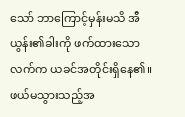သော် ဘာကြောင့်မှန်းမသိ အီယွန်း၏ခါးကို ဖက်ထားသောလက်က ယခင်အတိုင်းရှိနေ၏။ ဖယ်မသွားသည့်အ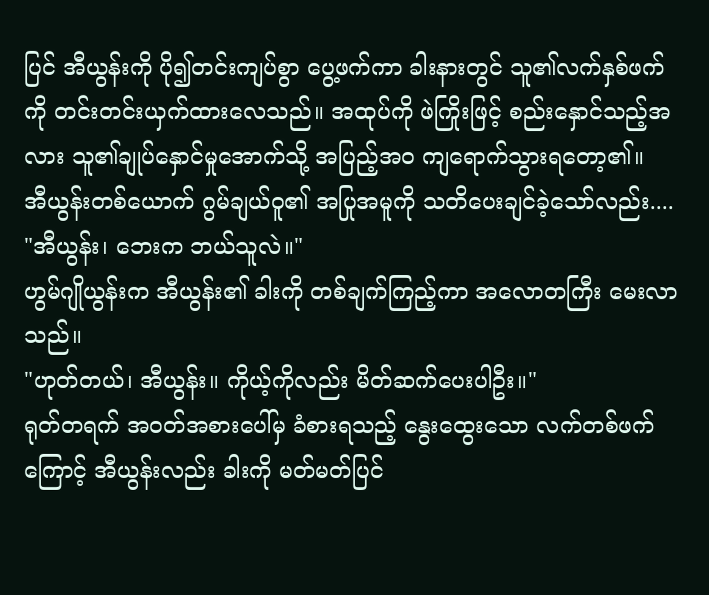ပြင် အီယွန်းကို ပို၍တင်းကျပ်စွာ ပွေ့ဖက်ကာ ခါးနားတွင် သူ၏လက်နှစ်ဖက်ကို တင်းတင်းယှက်ထားလေသည်။ အထုပ်ကို ဖဲကြိုးဖြင့် စည်းနှောင်သည့်အလား သူ၏ချုပ်နှောင်မှုအောက်သို့ အပြည့်အဝ ကျရောက်သွားရတော့၏။
အီယွန်းတစ်ယောက် ဂွမ်ချယ်ဝူ၏ အပြုအမူကို သတိပေးချင်ခဲ့သော်လည်း....
"အီယွန်း၊ ဘေးက ဘယ်သူလဲ။"
ဟွမ်ဂျိုယွန်းက အီယွန်း၏ ခါးကို တစ်ချက်ကြည့်ကာ အလောတကြီး မေးလာသည်။
"ဟုတ်တယ်၊ အီယွန်း။ ကိုယ့်ကိုလည်း မိတ်ဆက်ပေးပါဦး။"
ရုတ်တရက် အဝတ်အစားပေါ်မှ ခံစားရသည့် နွေးထွေးသော လက်တစ်ဖက်ကြောင့် အီယွန်းလည်း ခါးကို မတ်မတ်ပြင်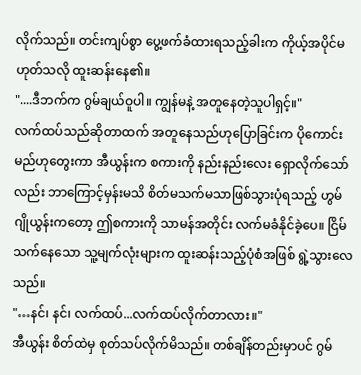လိုက်သည်။ တင်းကျပ်စွာ ပွေ့ဖက်ခံထားရသည့်ခါးက ကိုယ့်အပိုင်မဟုတ်သလို ထူးဆန်းနေ၏။
"....ဒီဘက်က ဂွမ်ချယ်ဝူပါ။ ကျွန်မနဲ့ အတူနေတဲ့သူပါရှင့်။"
လက်ထပ်သည်ဆိုတာထက် အတူနေသည်ဟုပြောခြင်းက ပိုကောင်းမည်ဟုတွေးကာ အီယွန်းက စကားကို နည်းနည်းလေး ရှောလိုက်သော်လည်း ဘာကြောင့်မှန်းမသိ စိတ်မသက်မသာဖြစ်သွားပုံရသည့် ဟွမ်ဂျိုယွန်းကတော့ ဤစကားကို သာမန်အတိုင်း လက်မခံနိုင်ခဲ့ပေ။ ငြိမ်သက်နေသော သူ့မျက်လုံးများက ထူးဆန်းသည့်ပုံစံအဖြစ် ရွဲ့သွားလေသည်။
"…နင်၊ နင်၊ လက်ထပ်...လက်ထပ်လိုက်တာလား။"
အီယွန်း စိတ်ထဲမှ စုတ်သပ်လိုက်မိသည်။ တစ်ချိန်တည်းမှာပင် ဂွမ်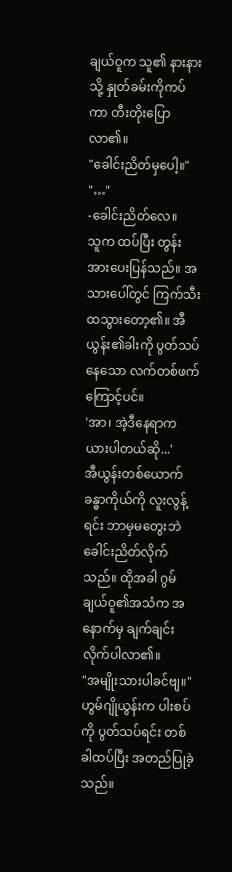ချယ်ဝူက သူ၏ နားနားသို့ နှုတ်ခမ်းကိုကပ်ကာ တီးတိုးပြောလာ၏။
"ခေါင်းညိတ်မှပေါ့။"
"…"
-ခေါင်းညိတ်လေ။
သူက ထပ်ပြီး တွန်းအားပေးပြန်သည်။ အသားပေါ်တွင် ကြက်သီးထသွားတော့၏။ အီယွန်း၏ခါးကို ပွတ်သပ်နေသော လက်တစ်ဖက်ကြောင့်ပင်။
'အာ၊ အဲ့ဒီနေရာက ယားပါတယ်ဆို...'
အီယွန်းတစ်ယောက် ခန္ဓာကိုယ်ကို လူးလွန့်ရင်း ဘာမှမတွေးဘဲ ခေါင်းညိတ်လိုက်သည်။ ထိုအခါ ဂွမ်ချယ်ဝူ၏အသံက အနောက်မှ ချက်ချင်းလိုက်ပါလာ၏။
"အမျိုးသားပါခင်ဗျ။"
ဟွမ်ဂျိုယွန်းက ပါးစပ်ကို ပွတ်သပ်ရင်း တစ်ခါထပ်ပြီး အတည်ပြုခဲ့သည်။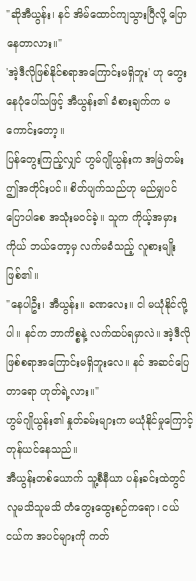"ဆိုအီယွန်း၊ နင် အိမ်ထောင်ကျသွားပြီလို့ ပြောနေတာလား။"
'အဲ့ဒီလိုဖြစ်နိုင်စရာအကြောင်းမရှိဘူး' ဟု တွေးနေပုံပေါ်သဖြင့် အီယွန်း၏ ခံစားချက်က မကောင်းတော့။
ပြန်တွေးကြည့်လျှင် ဟွမ်ဂျိုယွန်းက အမြဲတမ်း ဤအတိုင်းပင်။ စိတ်ပျက်သည်ဟု မည်မျှပင်ပြောပါစေ အသုံးမဝင်ခဲ့။ သူက ကိုယ့်အမှားကိုယ် ဘယ်တော့မှ လက်မခံသည့် လူစားမျိုးဖြစ်၏။
"နေပါဦး၊ အီယွန်း။ ခဏလေး။ ငါ မယုံနိုင်လို့ပါ။ နင်က ဘာကိစ္စနဲ့ လက်ထပ်ရမှာလဲ။ အဲ့ဒီလိုဖြစ်စရာအကြောင်းမရှိဘူးလေ။ နင် အဆင်ပြေတာရော ဟုတ်ရဲ့လား။"
ဟွမ်ဂျိုယွန်း၏ နှုတ်ခမ်းများက မယုံနိုင်မှုကြောင့် တုန်ယင်နေသည်။
အီယွန်းတစ်ယောက် သူ့စီနီယာ ပန်းခင်းထဲတွင် လူမသိသူမသိ တံတွေးထွေးစဉ်ကရော၊ ငယ်ငယ်က အပင်များကို ကတ်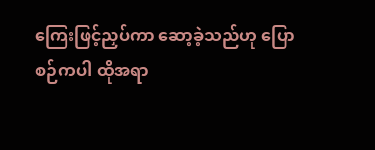ကြေးဖြင့်ညှပ်ကာ ဆော့ခဲ့သည်ဟု ပြောစဉ်ကပါ ထိုအရာ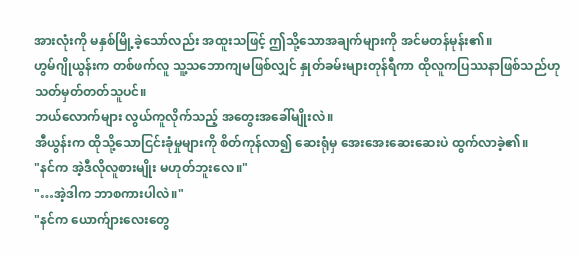အားလုံးကို မနှစ်မြို့ခဲ့သော်လည်း အထူးသဖြင့် ဤသို့သောအချက်များကို အင်မတန်မုန်း၏။
ဟွမ်ဂျိုယွန်းက တစ်ဖက်လူ သူ့သဘောကျမဖြစ်လျှင် နှုတ်ခမ်းများတုန်ရီကာ ထိုလူကပြဿနာဖြစ်သည်ဟု သတ်မှတ်တတ်သူပင်။
ဘယ်လောက်များ လွယ်ကူလိုက်သည့် အတွေးအခေါ်မျိုးလဲ။
အီယွန်းက ထိုသို့သောငြင်းခုံမှုများကို စိတ်ကုန်လာ၍ ဆေးရုံမှ အေးအေးဆေးဆေးပဲ ထွက်လာခဲ့၏။
"နင်က အဲ့ဒီလိုလူစားမျိုး မဟုတ်ဘူးလေ။"
"…အဲ့ဒါက ဘာစကားပါလဲ။"
"နင်က ယောက်ျားလေးတွေ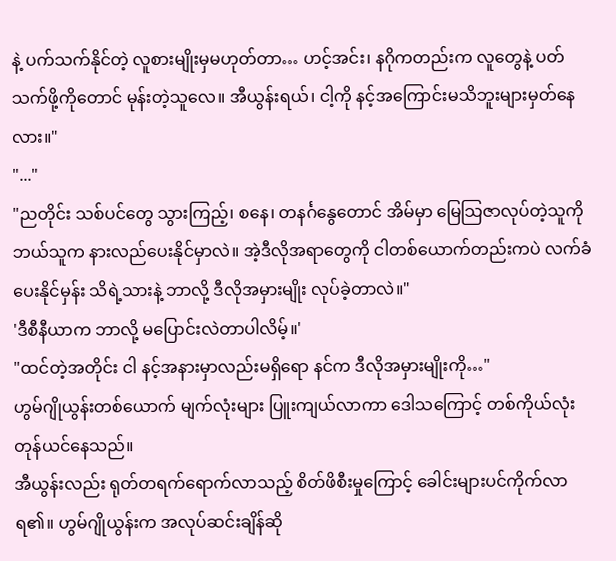နဲ့ ပက်သက်နိုင်တဲ့ လူစားမျိုးမှမဟုတ်တာ… ဟင့်အင်း၊ နဂိုကတည်းက လူတွေနဲ့ ပတ်သက်ဖို့ကိုတောင် မုန်းတဲ့သူလေ။ အီယွန်းရယ်၊ ငါ့ကို နင့်အကြောင်းမသိဘူးများမှတ်နေလား။"
"..."
"ညတိုင်း သစ်ပင်တွေ သွားကြည့်၊ စနေ၊ တနင်္ဂနွေတောင် အိမ်မှာ မြေသြဇာလုပ်တဲ့သူကို ဘယ်သူက နားလည်ပေးနိုင်မှာလဲ။ အဲ့ဒီလိုအရာတွေကို ငါတစ်ယောက်တည်းကပဲ လက်ခံပေးနိုင်မှန်း သိရဲ့သားနဲ့ ဘာလို့ ဒီလိုအမှားမျိုး လုပ်ခဲ့တာလဲ။"
'ဒီစီနီယာက ဘာလို့ မပြောင်းလဲတာပါလိမ့်။'
"ထင်တဲ့အတိုင်း ငါ နင့်အနားမှာလည်းမရှိရော နင်က ဒီလိုအမှားမျိုးကို…"
ဟွမ်ဂျိုယွန်းတစ်ယောက် မျက်လုံးများ ပြူးကျယ်လာကာ ဒေါသကြောင့် တစ်ကိုယ်လုံးတုန်ယင်နေသည်။
အီယွန်းလည်း ရုတ်တရက်ရောက်လာသည့် စိတ်ဖိစီးမှုကြောင့် ခေါင်းများပင်ကိုက်လာရ၏။ ဟွမ်ဂျိုယွန်းက အလုပ်ဆင်းချိန်ဆို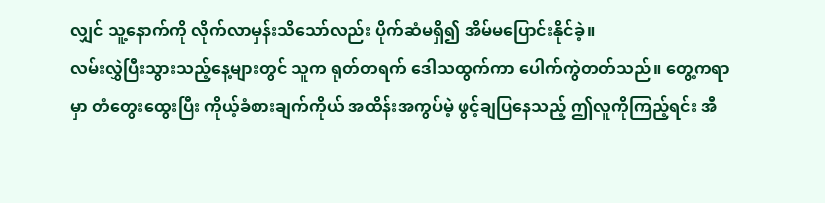လျှင် သူ့နောက်ကို လိုက်လာမှန်းသိသော်လည်း ပိုက်ဆံမရှိ၍ အိမ်မပြောင်းနိုင်ခဲ့။
လမ်းလွှဲပြီးသွားသည့်နေ့များတွင် သူက ရုတ်တရက် ဒေါသထွက်ကာ ပေါက်ကွဲတတ်သည်။ တွေ့ကရာမှာ တံတွေးထွေးပြီး ကိုယ့်ခံစားချက်ကိုယ် အထိန်းအကွပ်မဲ့ ဖွင့်ချပြနေသည့် ဤလူကိုကြည့်ရင်း အီ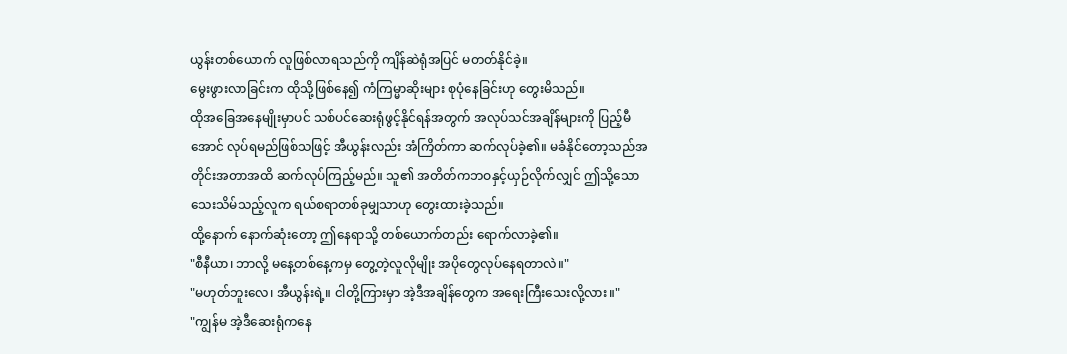ယွန်းတစ်ယောက် လူဖြစ်လာရသည်ကို ကျိန်ဆဲရုံအပြင် မတတ်နိုင်ခဲ့။
မွေးဖွားလာခြင်းက ထိုသို့ဖြစ်နေ၍ ကံကြမ္မာဆိုးများ စုပုံနေခြင်းဟု တွေးမိသည်။
ထိုအခြေအနေမျိုးမှာပင် သစ်ပင်ဆေးရုံဖွင့်နိုင်ရန်အတွက် အလုပ်သင်အချိန်များကို ပြည့်မီအောင် လုပ်ရမည်ဖြစ်သဖြင့် အီယွန်းလည်း အံကြိတ်ကာ ဆက်လုပ်ခဲ့၏။ မခံနိုင်တော့သည်အတိုင်းအတာအထိ ဆက်လုပ်ကြည့်မည်။ သူ၏ အတိတ်ကဘဝနှင့်ယှဉ်လိုက်လျှင် ဤသို့သော သေးသိမ်သည့်လူက ရယ်စရာတစ်ခုမျှသာဟု တွေးထားခဲ့သည်။
ထို့နောက် နောက်ဆုံးတော့ ဤနေရာသို့ တစ်ယောက်တည်း ရောက်လာခဲ့၏။
"စီနီယာ၊ ဘာလို့ မနေ့တစ်နေ့ကမှ တွေ့တဲ့လူလိုမျိုး အပိုတွေလုပ်နေရတာလဲ။"
"မဟုတ်ဘူးလေ၊ အီယွန်းရဲ့။ ငါတို့ကြားမှာ အဲ့ဒီအချိန်တွေက အရေးကြီးသေးလို့လား။"
"ကျွန်မ အဲ့ဒီဆေးရုံကနေ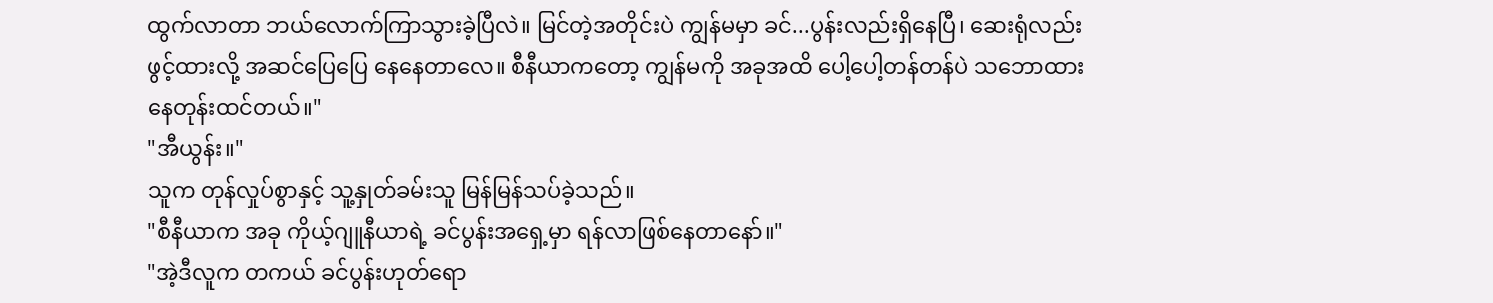ထွက်လာတာ ဘယ်လောက်ကြာသွားခဲ့ပြီလဲ။ မြင်တဲ့အတိုင်းပဲ ကျွန်မမှာ ခင်...ပွန်းလည်းရှိနေပြီ၊ ဆေးရုံလည်းဖွင့်ထားလို့ အဆင်ပြေပြေ နေနေတာလေ။ စီနီယာကတော့ ကျွန်မကို အခုအထိ ပေါ့ပေါ့တန်တန်ပဲ သဘောထားနေတုန်းထင်တယ်။"
"အီယွန်း။"
သူက တုန်လှုပ်စွာနှင့် သူ့နှုတ်ခမ်းသူ မြန်မြန်သပ်ခဲ့သည်။
"စီနီယာက အခု ကိုယ့်ဂျူနီယာရဲ့ ခင်ပွန်းအရှေ့မှာ ရန်လာဖြစ်နေတာနော်။"
"အဲ့ဒီလူက တကယ် ခင်ပွန်းဟုတ်ရော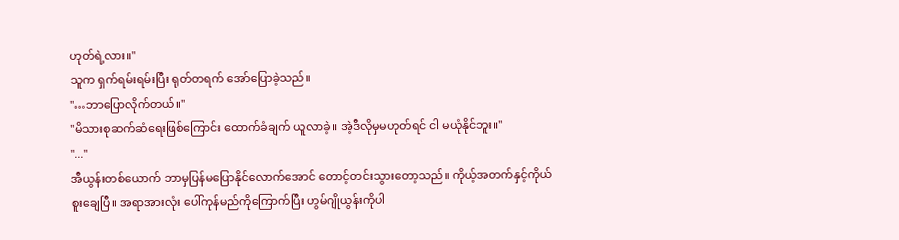ဟုတ်ရဲ့လား။"
သူက ရှက်ရမ်းရမ်းပြီး ရုတ်တရက် အော်ပြောခဲ့သည်။
"…ဘာပြောလိုက်တယ်။"
"မိသားစုဆက်ဆံရေးဖြစ်ကြောင်း ထောက်ခံချက် ယူလာခဲ့။ အဲ့ဒီလိုမှမဟုတ်ရင် ငါ မယုံနိုင်ဘူး။"
"..."
အီယွန်းတစ်ယောက် ဘာမှပြန်မပြောနိုင်လောက်အောင် တောင့်တင်းသွားတော့သည်။ ကိုယ့်အတက်နှင့်ကိုယ်စူးချေပြီ။ အရာအားလုံး ပေါ်ကုန်မည်ကိုကြောက်ပြီး ဟွမ်ဂျိုယွန်းကိုပါ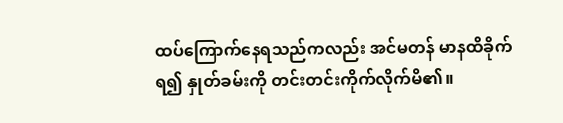ထပ်ကြောက်နေရသည်ကလည်း အင်မတန် မာနထိခိုက်ရ၍ နှုတ်ခမ်းကို တင်းတင်းကိုက်လိုက်မိ၏။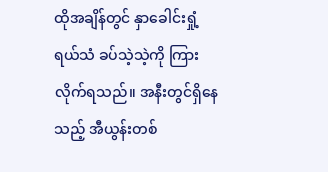ထိုအချိန်တွင် နှာခေါင်းရှုံ့ရယ်သံ ခပ်သဲ့သဲ့ကို ကြားလိုက်ရသည်။ အနီးတွင်ရှိနေသည့် အီယွန်းတစ်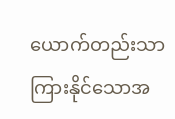ယောက်တည်းသာ ကြားနိုင်သောအ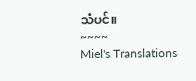သံပင်။
~~~~
Miel's Translations